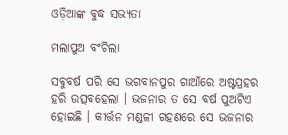ଓଡ଼ିଆଙ୍କ ବୁଦ୍ଧ ସଭ୍ୟତା

ମଲାପୁଅ ବଂଚିଲା

ସବୁବର୍ଷ ପରି ସେ ଭଗବାନପୁର ଗାଆଁରେ ଅଷ୍ଟପ୍ରହର ହରି ଉତ୍ସବହେଲା । ଭଜନାର ତ ସେ ବର୍ଷ ପୁଅଟିଏ ହୋଇଛି । କୀର୍ତ୍ତନ ମଣ୍ଡଳୀ ଗହଣରେ ସେ ଭଜନାର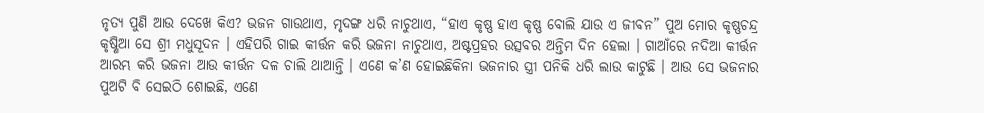ନୃତ୍ୟ ପୁଣି ଆଉ ଦେଖେ କିଏ? ଭଜନ ଗାଉଥାଏ, ମୃଦଙ୍ଗ ଧରି ନାଚୁଥାଏ, “ହାଏ କୃଷ୍ଣ ହାଏ କୃଷ୍ଣ ବୋଲି ଯାଉ ଏ ଜୀବନ” ପୁଅ ମୋର କୃଷ୍ଣଚନ୍ଦ୍ର କୃଷ୍ଣିଆ ସେ ଶ୍ରୀ ମଧୁସୂଦନ । ଏହିପରି ଗାଇ କୀର୍ତ୍ତନ କରି ଭଜନା ନାଚୁଥାଏ, ଅଷ୍ଟପ୍ରହର ଉତ୍ସବର ଅନ୍ତିମ ଦିନ ହେଲା । ଗାଆଁରେ ନଦିଆ କୀର୍ତ୍ତନ ଆରମ୍ଭ କରି ଭଜନା ଆଉ କୀର୍ତ୍ତନ ଦଳ ଚାଲି ଥାଆନ୍ତି । ଏଣେ କ’ଣ ହୋଇଛିକିନା ଭଜନାର ସ୍ତ୍ରୀ ପନିକି ଧରି ଲାଉ କାଟୁଛି । ଆଉ ସେ ଭଜନାର ପୁଅଟି ବି ସେଇଠି ଶୋଇଛି, ଏଣେ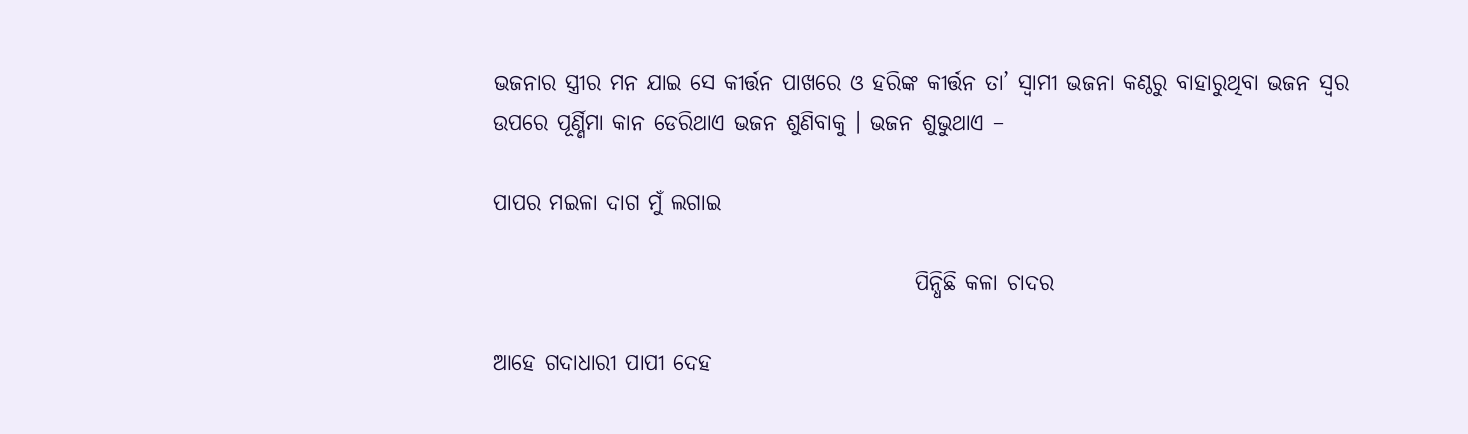ଭଜନାର ସ୍ତ୍ରୀର ମନ ଯାଇ ସେ କୀର୍ତ୍ତନ ପାଖରେ ଓ ହରିଙ୍କ କୀର୍ତ୍ତନ ତା’ ସ୍ୱାମୀ ଭଜନା କଣ୍ଠରୁ ବାହାରୁଥିବା ଭଜନ ସ୍ୱର ଉପରେ ପୂର୍ଣ୍ଣିମା କାନ ଡେରିଥାଏ ଭଜନ ଶୁଣିବାକୁ । ଭଜନ ଶୁଭୁଥାଏ –

ପାପର ମଇଳା ଦାଗ ମୁଁ ଲଗାଇ

                                                ପିନ୍ଧିଛି କଳା ଚାଦର

ଆହେ ଗଦାଧାରୀ ପାପୀ ଦେହ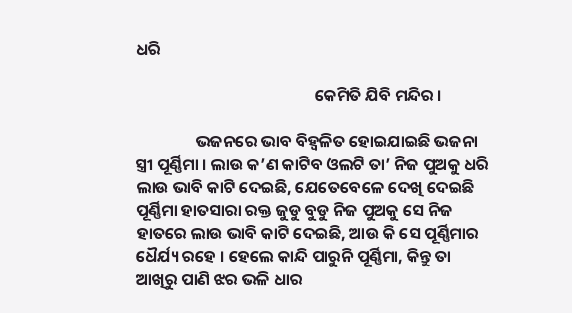ଧରି

                                                କେମିତି ଯିବି ମନ୍ଦିର ।

                ଭଜନରେ ଭାବ ବିହ୍ୱଳିତ ହୋଇଯାଇଛି ଭଜନା ସ୍ତ୍ରୀ ପୂର୍ଣ୍ଣିମା । ଲାଉ କ’ଣ କାଟିବ ଓଲଟି ତା’ ନିଜ ପୁଅକୁ ଧରି ଲାଉ ଭାବି କାଟି ଦେଇଛି, ଯେତେବେଳେ ଦେଖି ଦେଇଛି ପୂର୍ଣ୍ଣିମା ହାତସାରା ରକ୍ତ ଜୁଡୁ ବୁଡୁ ନିଜ ପୁଅକୁ ସେ ନିଜ ହାତରେ ଲାଉ ଭାବି କାଟି ଦେଇଛି, ଆଉ କି ସେ ପୂର୍ଣ୍ଣିମାର ଧୈର୍ଯ୍ୟ ରହେ । ହେଲେ କାନ୍ଦି ପାରୁନି ପୂର୍ଣ୍ଣିମା, କିନ୍ତୁ ତା ଆଖିରୁ ପାଣି ଝର ଭଳି ଧାର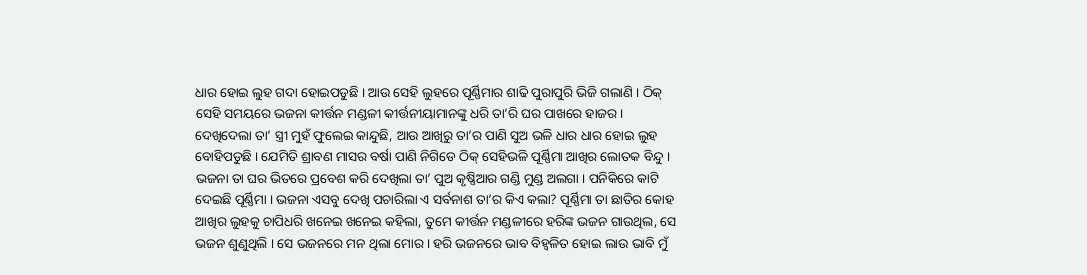ଧାର ହୋଇ ଲୁହ ଗଦା ହୋଇପଡୁଛି । ଆଉ ସେହି ଲୁହରେ ପୂର୍ଣ୍ଣିମାର ଶାଢି ପୁରାପୁରି ଭିଜି ଗଲାଣି । ଠିକ୍ ସେହି ସମୟରେ ଭଜନା କୀର୍ତ୍ତନ ମଣ୍ଡଳୀ କୀର୍ତ୍ତନୀୟାମାନଙ୍କୁ ଧରି ତା’ରି ଘର ପାଖରେ ହାଜର । ଦେଖିଦେଲା ତା’ ସ୍ତ୍ରୀ ମୁହଁ ଫୁଲେଇ କାନ୍ଦୁଛି, ଆଉ ଆଖିରୁ ତା’ର ପାଣି ସୁଅ ଭଳି ଧାର ଧାର ହୋଇ ଲୁହ ବୋହିପଡୁଛି । ଯେମିତି ଶ୍ରାବଣ ମାସର ବର୍ଷା ପାଣି ନିଗିଡେ ଠିକ୍ ସେହିଭଳି ପୂର୍ଣ୍ଣିମା ଆଖିର ଲୋତକ ବିନ୍ଦୁ । ଭଜନା ତା ଘର ଭିତରେ ପ୍ରବେଶ କରି ଦେଖିଲା ତା’ ପୁଅ କୃଷ୍ଣିଆର ଗଣ୍ଡି ମୁଣ୍ଡ ଅଲଗା । ପନିକିରେ କାଟି ଦେଇଛି ପୂର୍ଣ୍ଣିମା । ଭଜନା ଏସବୁ ଦେଖି ପଚାରିଲା ଏ ସର୍ବନାଶ ତା’ର କିଏ କଲା? ପୂର୍ଣ୍ଣିମା ତା ଛାତିର କୋହ ଆଖିର ଲୁହକୁ ଚାପିଧରି ଖନେଇ ଖନେଇ କହିଲା, ତୁମେ କୀର୍ତ୍ତନ ମଣ୍ଡଳୀରେ ହରିଙ୍କ ଭଜନ ଗାଉଥିଲ, ସେ ଭଜନ ଶୁଣୁଥିଲି । ସେ ଭଜନରେ ମନ ଥିଲା ମୋର । ହରି ଭଜନରେ ଭାବ ବିହ୍ୱଳିତ ହୋଇ ଲାଉ ଭାବି ମୁଁ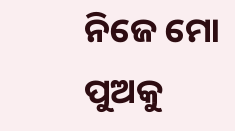ନିଜେ ମୋ ପୁଅକୁ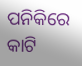ପନିକିରେ କାଟି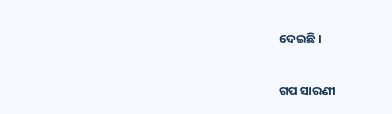ଦେଇଛି ।


ଗପ ସାରଣୀ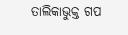ତାଲିକାଭୁକ୍ତ ଗପ